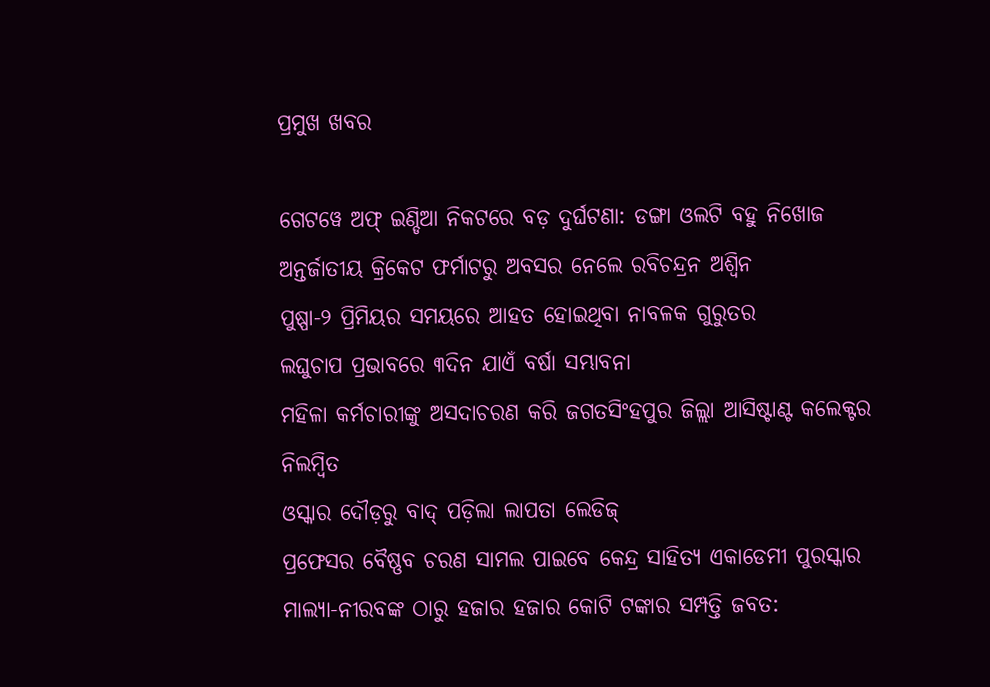ପ୍ରମୁଖ ଖବର

ଗେଟୱେ ଅଫ୍ ଇଣ୍ଡିଆ ନିକଟରେ ବଡ଼ ଦୁର୍ଘଟଣା: ଡଙ୍ଗା ଓଲଟି ବହୁ ନିଖୋଜ
ଅନ୍ତର୍ଜାତୀୟ କ୍ରିକେଟ ଫର୍ମାଟରୁ ଅବସର ନେଲେ ରବିଚନ୍ଦ୍ରନ ଅଶ୍ୱିନ
ପୁଷ୍ପା-୨ ପ୍ରିମିୟର ସମୟରେ ଆହତ ହୋଇଥିବା ନାବଳକ ଗୁରୁତର
ଲଘୁଚାପ ପ୍ରଭାବରେ ୩ଦିନ ଯାଏଁ ବର୍ଷା ସମ୍ଭାବନା
ମହିଳା କର୍ମଚାରୀଙ୍କୁ ଅସଦାଚରଣ କରି ଜଗତସିଂହପୁର ଜିଲ୍ଲା ଆସିଷ୍ଟାଣ୍ଟ କଲେକ୍ଟର ନିଲମ୍ବିତ
ଓସ୍କାର ଦୌଡ଼ରୁ ବାଦ୍ ପଡ଼ିଲା ଲାପତା ଲେଡିଜ୍
ପ୍ରଫେସର ବୈଷ୍ଣବ ଚରଣ ସାମଲ ପାଇବେ କେନ୍ଦ୍ର ସାହିତ୍ୟ ଏକାଡେମୀ ପୁରସ୍କାର
ମାଲ୍ୟା-ନୀରବଙ୍କ ଠାରୁ ହଜାର ହଜାର କୋଟି ଟଙ୍କାର ସମ୍ପତ୍ତି ଜବତ: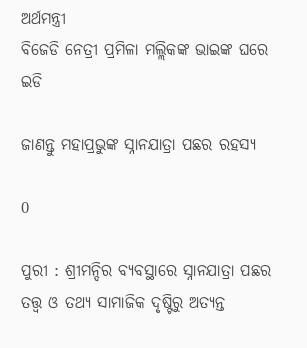ଅର୍ଥମନ୍ତ୍ରୀ
ବିଜେଡି ନେତ୍ରୀ ପ୍ରମିଳା ମଲ୍ଲିକଙ୍କ ଭାଇଙ୍କ ଘରେ ଇଡି

ଜାଣନ୍ତୁ ମହାପ୍ରଭୁଙ୍କ ସ୍ନାନଯାତ୍ରା ପଛର ରହସ୍ୟ

0

ପୁରୀ : ଶ୍ରୀମନ୍ଦିର ବ୍ୟବସ୍ଥାରେ ସ୍ନାନଯାତ୍ରା ପଛର ତତ୍ତ୍ୱ ଓ ତଥ୍ୟ ସାମାଜିକ ଦୃଷ୍ଟିରୁ ଅତ୍ୟନ୍ତ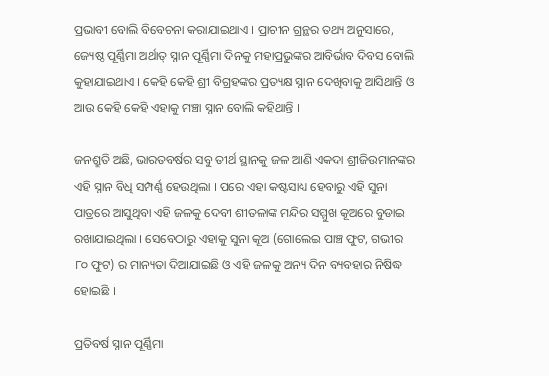ପ୍ରଭାବୀ ବୋଲି ବିବେଚନା କରାଯାଇଥାଏ । ପ୍ରାଚୀନ ଗ୍ରନ୍ଥର ତଥ୍ୟ ଅନୁସାରେ, ଜ୍ୟେଷ୍ଠ ପୂର୍ଣ୍ଣିମା ଅର୍ଥାତ୍‍ ସ୍ନାନ ପୂର୍ଣ୍ଣିମା ଦିନକୁ ମହାପ୍ରଭୁଙ୍କର ଆବିର୍ଭାବ ଦିବସ ବୋଲି କୁହାଯାଇଥାଏ । କେହି କେହି ଶ୍ରୀ ବିଗ୍ରହଙ୍କର ପ୍ରତ୍ୟକ୍ଷ ସ୍ନାନ ଦେଖିବାକୁ ଆସିଥାନ୍ତି ଓ ଆଉ କେହି କେହି ଏହାକୁ ମଞ୍ଚା ସ୍ନାନ ବୋଲି କହିଥାନ୍ତି ।

ଜନଶ୍ରୁତି ଅଛି, ଭାରତବର୍ଷର ସବୁ ତୀର୍ଥ ସ୍ଥାନକୁ ଜଳ ଆଣି ଏକଦା ଶ୍ରୀଜିଉମାନଙ୍କର ଏହି ସ୍ନାନ ବିଧି ସମ୍ପର୍ଣ୍ଣ ହେଉଥିଲା । ପରେ ଏହା କଷ୍ଟସାଧ୍ୟ ହେବାରୁ ଏହି ସୁନା ପାତ୍ରରେ ଆସୁଥିବା ଏହି ଜଳକୁ ଦେବୀ ଶୀତଳାଙ୍କ ମନ୍ଦିର ସମ୍ମୁଖ କୂଅରେ ବୁଡାଇ ରଖାଯାଇଥିଲା । ସେବେଠାରୁ ଏହାକୁ ସୁନା କୂଅ (ଗୋଲେଇ ପାଞ୍ଚ ଫୁଟ, ଗଭୀର ୮୦ ଫୁଟ) ର ମାନ୍ୟତା ଦିଆଯାଇଛି ଓ ଏହି ଜଳକୁ ଅନ୍ୟ ଦିନ ବ୍ୟବହାର ନିଷିଦ୍ଧ ହୋଇଛି ।

ପ୍ରତିବର୍ଷ ସ୍ନାନ ପୂର୍ଣ୍ଣିମା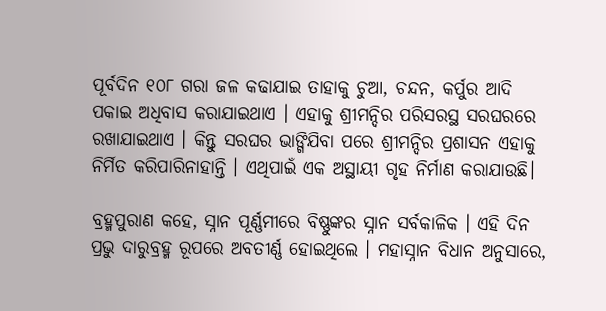ପୂର୍ବଦିନ ୧୦୮ ଗରା ଜଳ କଢାଯାଇ ତାହାକୁ ଚୁଆ, ଚନ୍ଦନ, କର୍ପୁର ଆଦି ପକାଇ ଅଧିବାସ କରାଯାଇଥାଏ । ଏହାକୁ ଶ୍ରୀମନ୍ଦିର ପରିସରସ୍ଥ ସରଘରରେ ରଖାଯାଇଥାଏ । କିନ୍ତୁ ସରଘର ଭାଙ୍ଗିଯିବା ପରେ ଶ୍ରୀମନ୍ଦିର ପ୍ରଶାସନ ଏହାକୁ ନିର୍ମିତ କରିପାରିନାହାନ୍ତି । ଏଥିପାଇଁ ଏକ ଅସ୍ଥାୟୀ ଗୃହ ନିର୍ମାଣ କରାଯାଉଛି।

ବ୍ରହ୍ମପୁରାଣ କହେ, ସ୍ନାନ ପୂର୍ଣ୍ଣମୀରେ ବିଷ୍ଣୁଙ୍କର ସ୍ନାନ ସର୍ବକାଳିକ । ଏହି ଦିନ ପ୍ରଭୁ ଦାରୁବ୍ରହ୍ମ ରୂପରେ ଅବତୀର୍ଣ୍ଣ ହୋଇଥିଲେ । ମହାସ୍ନାନ ବିଧାନ ଅନୁସାରେ,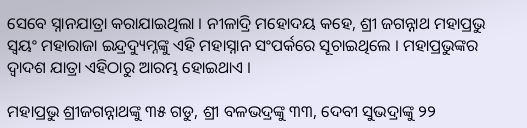ସେବେ ସ୍ନାନଯାତ୍ରା କରାଯାଇଥିଲା । ନୀଳାଦ୍ରି ମହୋଦୟ କହେ, ଶ୍ରୀ ଜଗନ୍ନାଥ ମହାପ୍ରଭୁ ସ୍ୱୟଂ ମହାରାଜା ଇନ୍ଦ୍ରଦ୍ୟୁମ୍ନଙ୍କୁ ଏହି ମହାସ୍ନାନ ସଂପର୍କରେ ସୂଚାଇଥିଲେ । ମହାପ୍ରଭୁଙ୍କର ଦ୍ୱାଦଶ ଯାତ୍ରା ଏହିଠାରୁ ଆରମ୍ଭ ହୋଇଥାଏ ।

ମହାପ୍ରଭୁ ଶ୍ରୀଜଗନ୍ନାଥଙ୍କୁ ୩୫ ଗଡୁ, ଶ୍ରୀ ବଳଭଦ୍ରଙ୍କୁ ୩୩, ଦେବୀ ସୁଭଦ୍ରାଙ୍କୁ ୨୨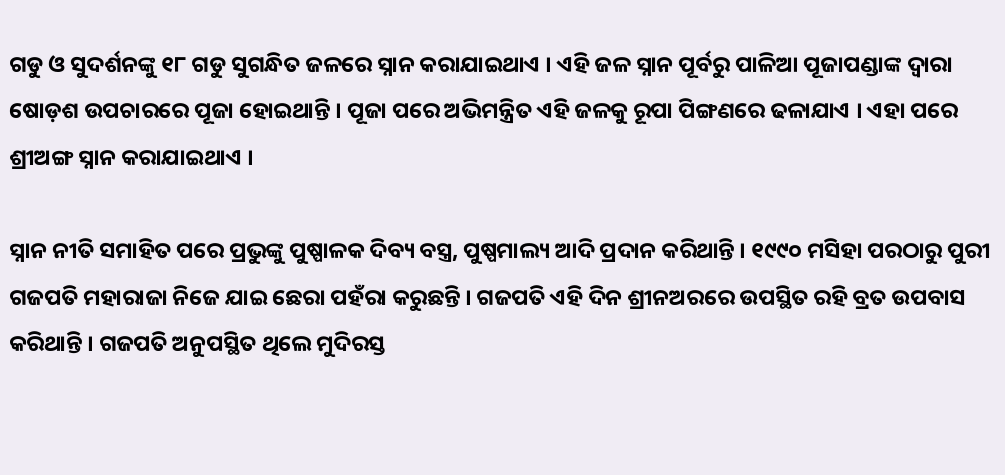ଗଡୁ ଓ ସୁଦର୍ଶନଙ୍କୁ ୧୮ ଗଡୁ ସୁଗନ୍ଧିତ ଜଳରେ ସ୍ନାନ କରାଯାଇଥାଏ । ଏହି ଜଳ ସ୍ନାନ ପୂର୍ବରୁ ପାଳିଆ ପୂଜାପଣ୍ଡାଙ୍କ ଦ୍ୱାରା ଷୋଡ଼ଶ ଉପଚାରରେ ପୂଜା ହୋଇଥାନ୍ତି । ପୂଜା ପରେ ଅଭିମନ୍ତ୍ରିତ ଏହି ଜଳକୁ ରୂପା ପିଙ୍ଗଣରେ ଢଳାଯାଏ । ଏହା ପରେ ଶ୍ରୀଅଙ୍ଗ ସ୍ନାନ କରାଯାଇଥାଏ ।

ସ୍ନାନ ନୀତି ସମାହିତ ପରେ ପ୍ରଭୁଙ୍କୁ ପୁଷ୍ପାଳକ ଦିବ୍ୟ ବସ୍ତ୍ର, ପୁଷ୍ପମାଲ୍ୟ ଆଦି ପ୍ରଦାନ କରିଥାନ୍ତି । ୧୯୯୦ ମସିହା ପରଠାରୁ ପୁରୀ ଗଜପତି ମହାରାଜା ନିଜେ ଯାଇ ଛେରା ପହଁରା କରୁଛନ୍ତି । ଗଜପତି ଏହି ଦିନ ଶ୍ରୀନଅରରେ ଉପସ୍ଥିତ ରହି ବ୍ରତ ଉପବାସ କରିଥାନ୍ତି । ଗଜପତି ଅନୁପସ୍ଥିତ ଥିଲେ ମୁଦିରସ୍ତ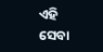ଏହି ସେବା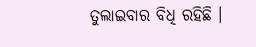ତୁଲାଇବାର ବିଧି ରହିଛି ।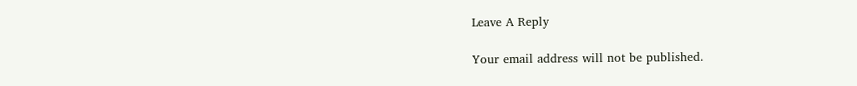Leave A Reply

Your email address will not be published.